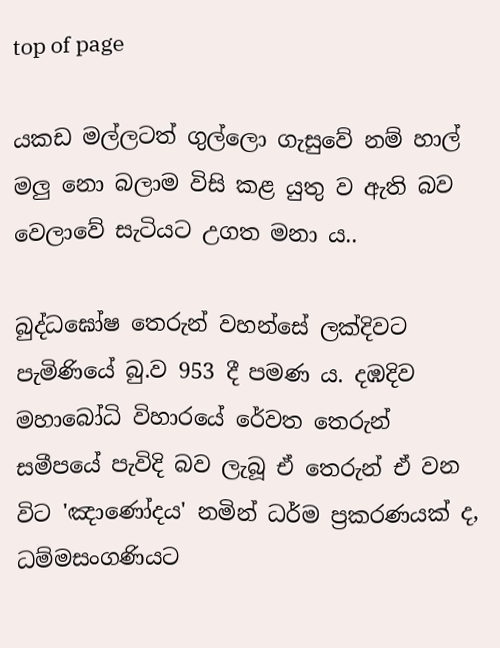top of page

යකඩ මල්ලටත් ගුල්ලො ගැසුවේ නම් හාල් මලු නො බලාම විසි කළ යුතු ව ඇති බව වෙලාවේ සැටියට උගත මනා ය..

බුද්ධඝෝෂ තෙරුන් වහන්සේ ලක්දිවට පැමිණියේ බු.ව 953 දී පමණ ය. දඹදිව මහාබෝධි විහාරයේ රේවත තෙරුන් සමීපයේ පැවිදි බව ලැබූ ඒ තෙරුන් ඒ වන විට 'ඤාණෝදය' නමින් ධර්ම ප්‍රකරණයක් ද, ධම්මසංගණියට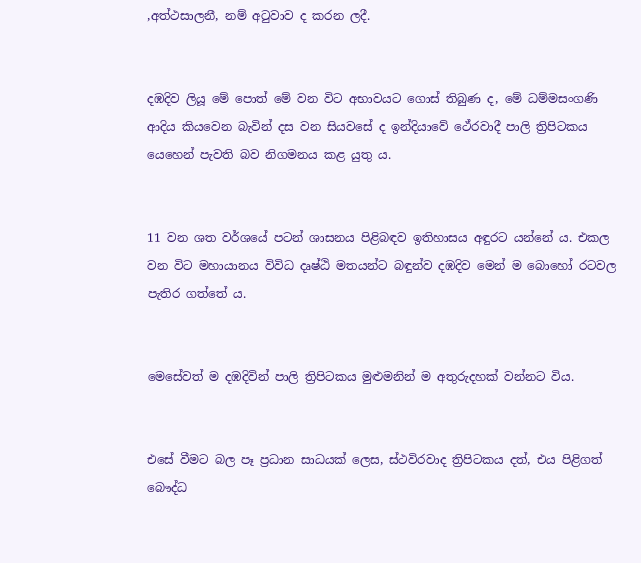,අත්ථසාලනී, නම් අටුවාව ද කරන ලදී.


දඹදිව ලියූ මේ පොත් මේ වන විට අභාවයට ගොස් තිබුණ ද, මේ ධම්මසංගණි ආදිය කියවෙන බැවින් දස වන සියවසේ ද ඉන්දියාවේ ථේරවාදී පාලි ත්‍රිපිටකය යෙහෙන් පැවති බව නිගමනය කළ යුතු ය.


11 වන ශත වර්ශයේ පටන් ශාසනය පිළිබඳව ඉතිහාසය අඳුරට යන්නේ ය. එකල වන විට මහායානය විවිධ දෘෂ්ඨි මතයන්ට බඳුන්ව දඹදිව මෙන් ම බොහෝ රටවල පැතිර ගත්තේ ය.


මෙසේවත් ම දඹදිවින් පාලි ත්‍රිපිටකය මුළුමනින් ම අතුරුදහක් වන්නට විය.


එසේ වීමට බල පෑ ප්‍රධාන සාධයක් ලෙස, ස්ථවිරවාද ත්‍රිපිටකය දත්, එය පිළිගත් බෞද්ධ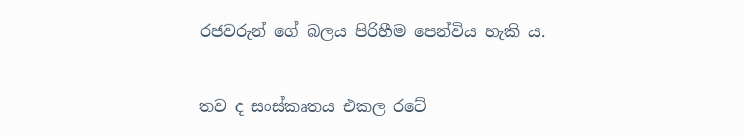රජවරුන් ගේ බලය පිරිහීම පෙන්විය හැකි ය.


තව ද සංස්කෘතය එකල රටේ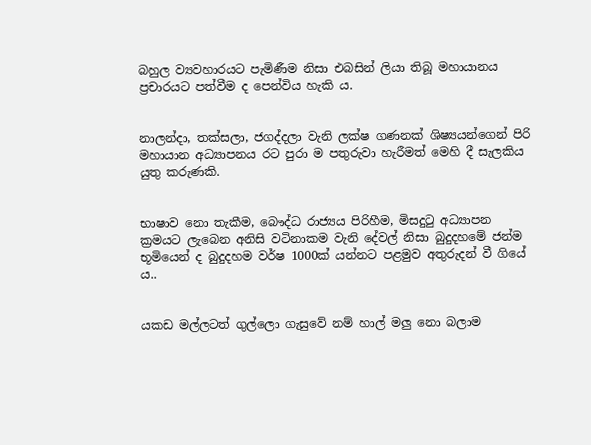බහුල ව්‍යවහාරයට පැමිණීම නිසා එබසින් ලියා තිබූ මහායානය ප්‍රචාරයට පත්වීම ද පෙන්විය හැකි ය.


නාලන්දා, තක්සලා, ජගද්දලා වැනි ලක්ෂ ගණනක් ශිෂ්‍යයන්ගෙන් පිරි මහායාන අධ්‍යාපනය රට පුරා ම පතුරුවා හැරීමත් මෙහි දී සැලකිය යුතු කරුණකි.


භාෂාව නො තැකීම, බෞද්ධ රාජ්‍යය පිරිහීම, මිසදුටු අධ්‍යාපන ක්‍රමයට ලැබෙන අනිසි වටිනාකම වැනි දේවල් නිසා බුදුදහමේ ජන්ම භූමියෙන් ද බුදුදහම වර්ෂ 1000ක් යන්නට පළමුව අතුරුදන් වී ගියේ ය..


යකඩ මල්ලටත් ගුල්ලො ගැසුවේ නම් හාල් මලු නො බලාම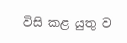විසි කළ යුතු ව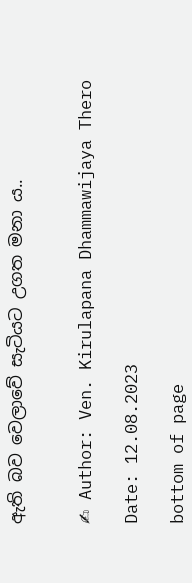ඇති බව වෙලාවේ සැටියට උගත මනා ය..


✍ Author: Ven. Kirulapana Dhammawijaya Thero

Date: 12.08.2023

bottom of page